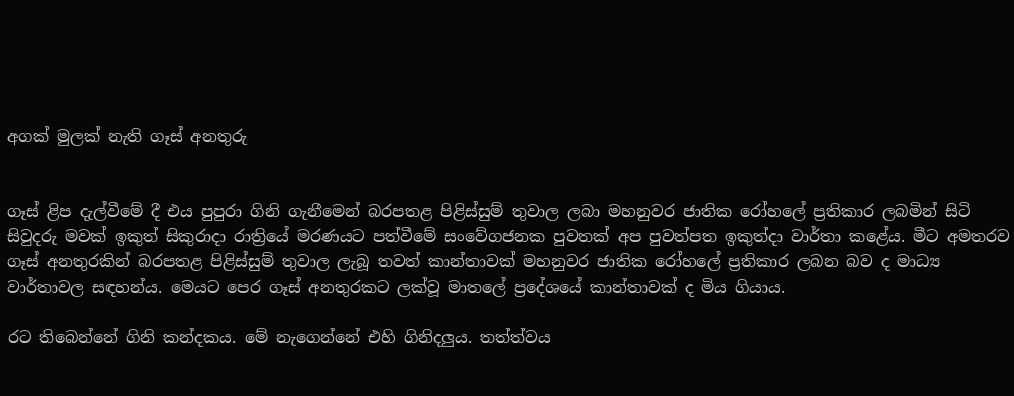අගක් මුලක් නැති ගෑස් අනතුරු


ගෑස් ළිප දැල්වීමේ දී එය පුපුරා ගිනි ගැනීමෙන් බරපතළ පිළිස්සුම් තුවාල ලබා මහනුවර ජාතික රෝහලේ ප්‍රතිකාර ලබමින් සිටි සිවුදරු මවක් ඉකුත් සිකුරාදා රාත්‍රියේ මරණයට පත්වීමේ සංවේගජනක පුවතක් අප පුවත්පත ඉකුත්දා වාර්තා කළේය. මීට අමතරව ගෑස් අනතුරකින් බරපතළ පිළිස්සුම් තුවාල ලැබූ තවත් කාන්තාවක් මහනුවර ජාතික රෝහලේ ප්‍රතිකාර ලබන බව ද මාධ්‍ය වාර්තාවල සඳහන්ය. මෙයට පෙර ගෑස් අනතුරකට ලක්වූ මාතලේ ප්‍රදේශයේ කාන්තාවක් ද මිය ගියාය.

රට තිබෙන්නේ ගිනි කන්දකය. මේ නැගෙන්නේ එහි ගිනිදලුය. තත්ත්වය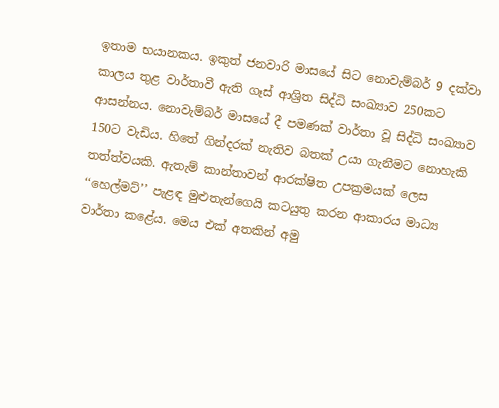ඉතාම භයානකය. ඉකුත් ජනවාරි මාසයේ සිට නොවැම්බර් 9 දක්වා කාලය තුළ වාර්තාවී ඇති ගෑස් ආශ්‍රිත සිද්ධි සංඛ්‍යාව 250කට ආසන්නය. නොවැම්බර් මාසයේ දී පමණක් වාර්තා වූ සිද්ධි සංඛ්‍යාව 150ට වැඩිය. හිතේ ගින්දරක් නැතිව බතක් උයා ගැනීමට නොහැකි තත්ත්වයකි. ඇතැම් කාන්තාවන් ආරක්ෂිත උපක්‍රමයක් ලෙස ‘‘හෙල්මට්’’ පැළඳ මුළුතැන්ගෙයි කටයුතු කරන ආකාරය මාධ්‍ය වාර්තා කළේය. මෙය එක් අතකින් අමු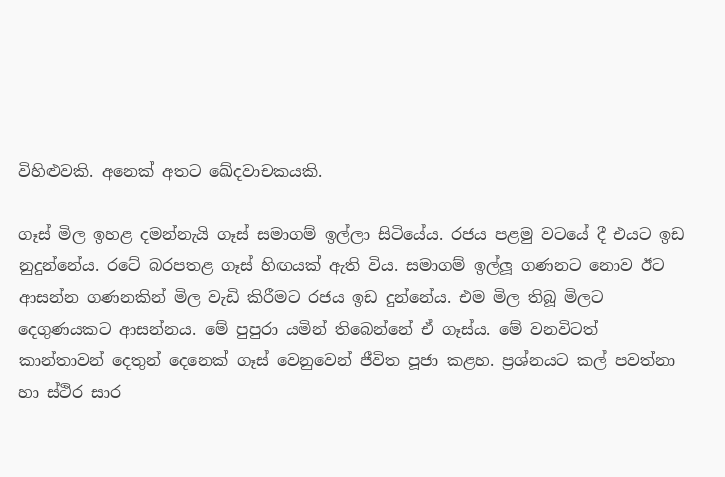විහිළුවකි. අනෙක් අතට ඛේදවාචකයකි.

ගෑස් මිල ඉහළ දමන්නැයි ගෑස් සමාගම් ඉල්ලා සිටියේය. රජය පළමු වටයේ දී එයට ඉඩ නුදුන්නේය. රටේ බරපතළ ගෑස් හිඟයක් ඇති විය. සමාගම් ඉල්ලූ ගණනට නොව ඊට ආසන්න ගණනකින් මිල වැඩි කිරීමට රජය ඉඩ දුන්නේය. එම මිල තිබූ මිලට දෙගුණයකට ආසන්නය. මේ පුපුරා යමින් තිබෙන්නේ ඒ ගෑස්ය. මේ වනවිටත් කාන්තාවන් දෙතුන් දෙනෙක් ගෑස් වෙනුවෙන් ජීවිත පූජා කළහ. ප්‍රශ්නයට කල් පවත්නා හා ස්ථිර සාර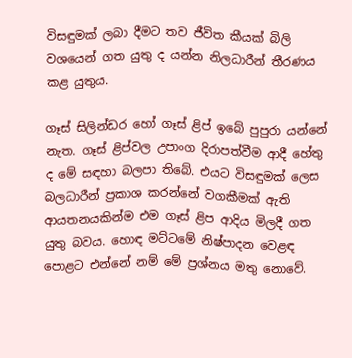විසඳුමක් ලබා දීමට තව ජීවිත කීයක් බිලි වශයෙන් ගත යුතු ද යන්න නිලධාරීන් තීරණය කළ යුතුය.

ගෑස් සිලින්ඩර හෝ ගෑස් ළිප් ඉබේ පුපුරා යන්නේ නැත. ගෑස් ළිප්වල උපාංග දිරාපත්වීම ආදී හේතු ද මේ සඳහා බලපා තිබේ. එයට විසඳුමක් ලෙස බලධාරීන් ප්‍රකාශ කරන්නේ වගකීමක් ඇති ආයතනයකින්ම එම ගෑස් ළිප ආදිය මිලදී ගත යුතු බවය. හොඳ මට්ටමේ නිෂ්පාදන වෙළඳ පොළට එන්නේ නම් මේ ප්‍රශ්නය මතු නොවේ.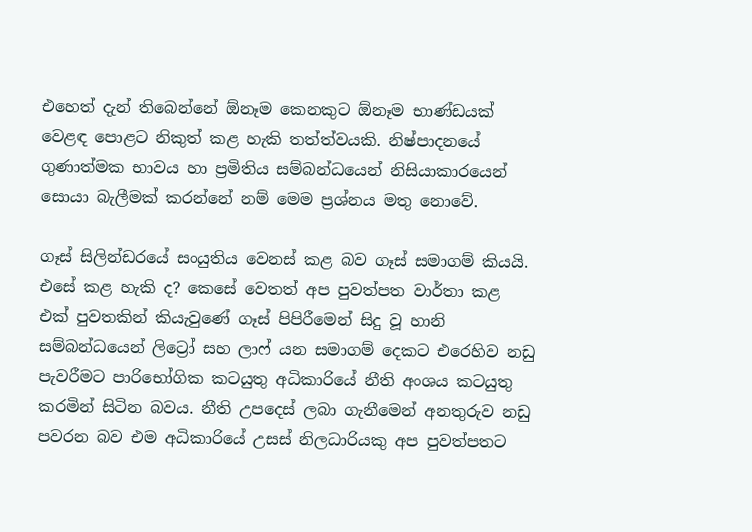එහෙත් දැන් තිබෙන්නේ ඕනෑම කෙනකුට ඕනෑම භාණ්ඩයක් වෙළඳ පොළට නිකුත් කළ හැකි තත්ත්වයකි. නිෂ්පාදනයේ ගුණාත්මක භාවය හා ප්‍රමිතිය සම්බන්ධයෙන් නිසියාකාරයෙන් සොයා බැලීමක් කරන්නේ නම් මෙම ප්‍රශ්නය මතු නොවේ.

ගෑස් සිලින්ඩරයේ සංයුතිය වෙනස් කළ බව ගෑස් සමාගම් කියයි. එසේ කළ හැකි ද? කෙසේ වෙතත් අප පුවත්පත වාර්තා කළ එක් පුවතකින් කියැවුණේ ගෑස් පිපිරීමෙන් සිදු වූ හානි සම්බන්ධයෙන් ලිට්‍රෝ සහ ලාෆ් යන සමාගම් දෙකට එරෙහිව නඩු පැවරීමට පාරිභෝගික කටයුතු අධිකාරියේ නීති අංශය කටයුතු කරමින් සිටින බවය. නීති උපදෙස් ලබා ගැනීමෙන් අනතුරුව නඩු පවරන බව එම අධිකාරියේ උසස් නිලධාරියකු අප පුවත්පතට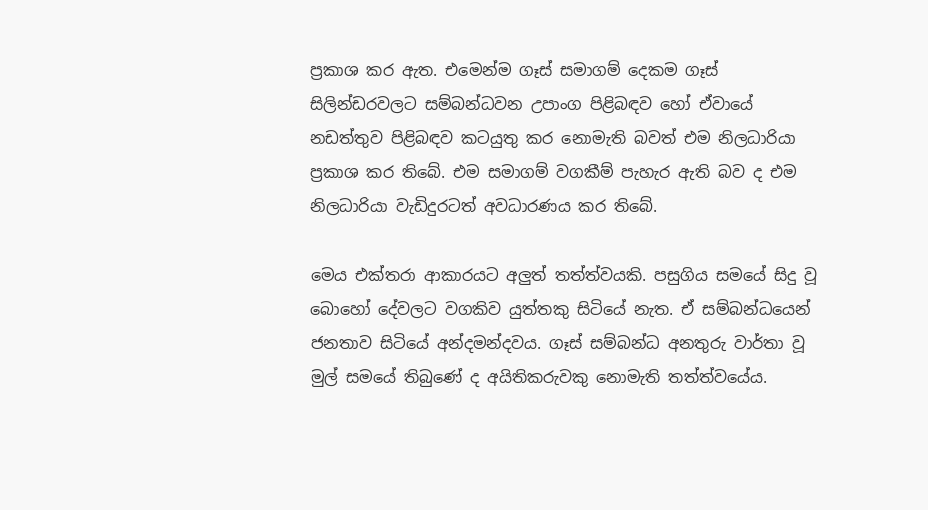ප්‍රකාශ කර ඇත. එමෙන්ම ගෑස් සමාගම් දෙකම ගෑස් සිලින්ඩරවලට සම්බන්ධවන උපාංග පිළිබඳව හෝ ඒවායේ නඩත්තුව පිළිබඳව කටයුතු කර නොමැති බවත් එම නිලධාරියා ප්‍රකාශ කර තිබේ. එම සමාගම් වගකීම් පැහැර ඇති බව ද එම නිලධාරියා වැඩිදුරටත් අවධාරණය කර තිබේ.

මෙය එක්තරා ආකාරයට අලුත් තත්ත්වයකි. පසුගිය සමයේ සිදු වූ බොහෝ දේවලට වගකිව යුත්තකු සිටියේ නැත. ඒ සම්බන්ධයෙන් ජනතාව සිටියේ අන්දමන්දවය. ගෑස් සම්බන්ධ අනතුරු වාර්තා වූ මුල් සමයේ තිබුණේ ද අයිතිකරුවකු නොමැති තත්ත්වයේය.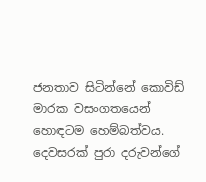ජනතාව සිටින්නේ කොවිඩ් මාරක වසංගතයෙන් හොඳටම හෙම්බත්වය. දෙවසරක් පුරා දරුවන්ගේ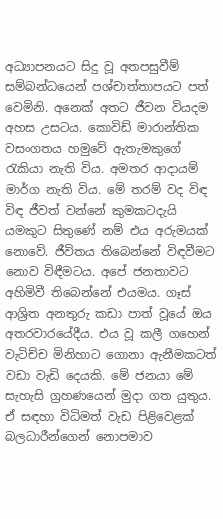අධ්‍යාපනයට සිදු වූ අතපසුවීම් සම්බන්ධයෙන් පශ්චාත්තාපයට පත් වෙමිනි. අනෙක් අතට ජීවන වියදම අහස උසටය. කොවිඩ් මාරාන්තික වසංගතය හමුවේ ඇතැමකුගේ රැකියා නැති විය. අමතර ආදායම් මාර්ග නැති විය. මේ තරම් වද විඳ විඳ ජීවත් වන්නේ කුමකටදැයි යමකුට සිතුණේ නම් එය අරුමයක් නොවේ. ජීවිතය තිබෙන්නේ විඳවීමට නොව විඳීමටය. අපේ ජනතාවට අහිමිවී තිබෙන්නේ එයමය. ගෑස් ආශ්‍රිත අනතුරු කඩා පාත් වූයේ ඔය අතරවාරයේදීය. එය වූ කලී ගහෙන් වැටිච්ච මිනිහාට ගොනා ඇනීමකටත් වඩා වැඩි දෙයකි. මේ ජනයා මේ සැහැසි ග්‍රහණයෙන් මුදා ගත යුතුය. ඒ සඳහා විධිමත් වැඩ පිළිවෙළක් බලධාරීන්ගෙන් නොපමාව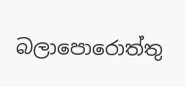බලාපොරොත්තු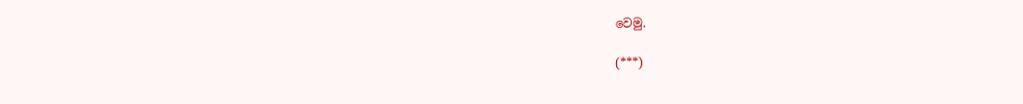වෙමු.

(***)